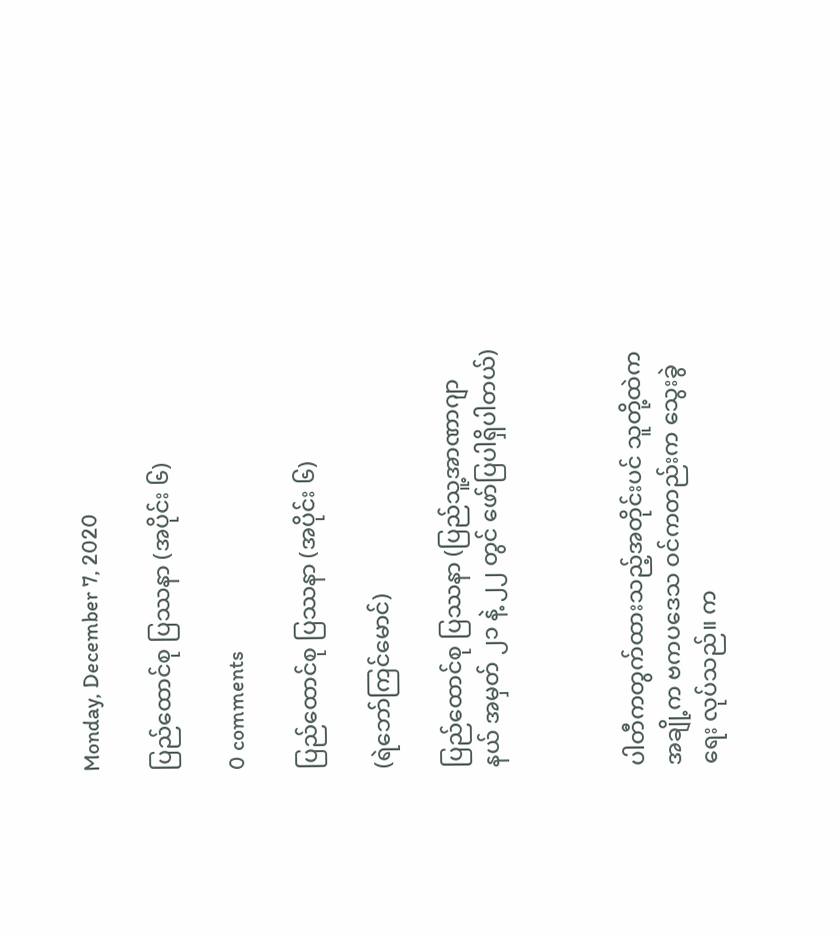Monday, December 7, 2020

ပြည်ထောင်စု ပြဿနာ (အပိုင်း ၆)

0 comments

ပြည်ထောင်စု ပြဿနာ (အပိုင်း ၆)

(ရဲဘော်ကြင်မောင်)

ပြည်ထောင်စု ပြဿနာ (ပြည်သူ့အာဏာဂျာနယ် အမှတ် ၂၁ နဲ့ ၂၂ တွင် ဖော်ပြပါရှိပါတယ်)



ပါတီကတွက်ထားသည့်အတိုင်းပင် သူတို့ထဲကအချို့က ဗကပဒေသ ဝင်ကတည်းက သွေးခွဲရေး လုပ်သည်။ က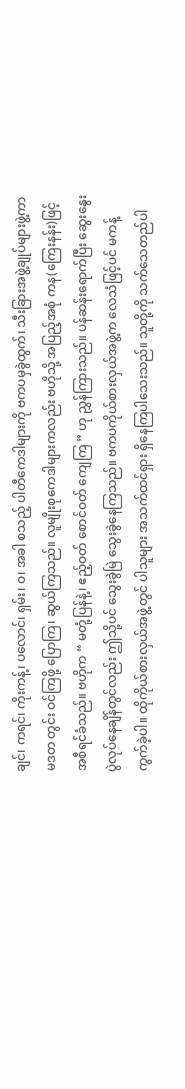ချင်၊ ကရင်၊ ကိုးကန့်၊ ပလောင်၊ ရှမ်း၊ ဝ၊ အခါ စသည့် ပါတီကေဒါများကို ဗကပမှခွဲထွက်၊ သီးခြားအဖွဲ့ချုပ်များဖွဲ့ကာ မဒတ တွင်း ဝင်ကြဖို့ ပြောကြ၊ ဆွယ်ကြသည်။ လူမျိုးစုကေဒါများကလည်း ဗဟိုသို့ အပြည့်အစုံ ကန(ကြေးနန်း)ဖြင့် အစီရင်ခံသည်။ ဗဟိုက “ မတုံ့ပြန်နဲ့၊ ဧည့်ဝတ် စောင်ဝတ် ကျေကြ ” ဟု ညွှန်ကြားသည်။ ပန်ဆန်းရောက်ပြီး ဆွေးနွေးပွဲလုပ်နေချိန်တွင်လည်း ဤသို့ပင် သွေးခွဲမြဲ သွေးခွဲနေကြသည်။ ဗကပကိုယ်စားလှယ်အဖွဲ့က လေသံဖြင့်ပင် မကန့်ကွက်ခဲ့ပါ။ ထိုကိုယ်စားလှယ်အဖွဲ့တွင် ပါသူများ အသက်ထင်ရှား ရှိနေကြပါသေးသည်။ သူတို့ကို သက်သေတည်ပါ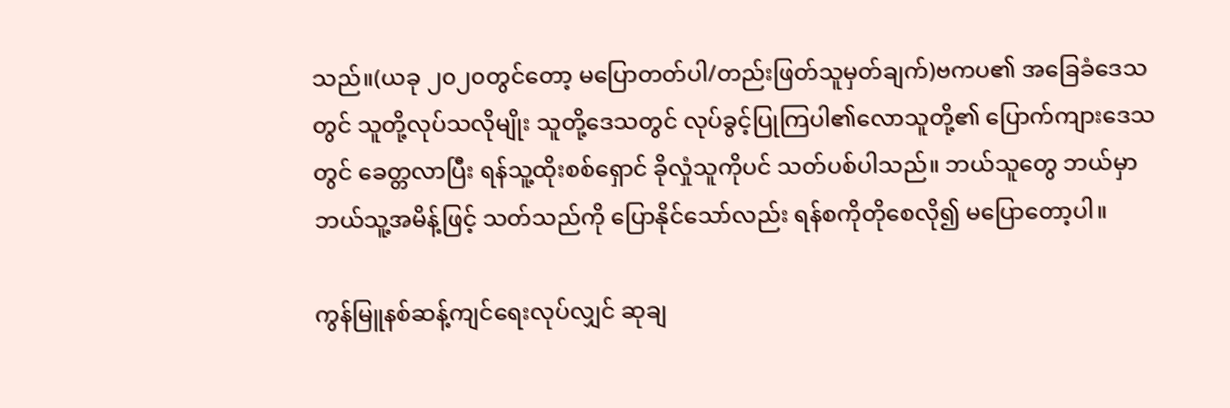သည်။(ယခု ၂၀၂၀တွင်တော့ မပြောတတ်ပါ/တည်းဖြတ်သူမှတ်ချက်)ဗကပ၏ အခြေခံဒေသတွင် သူတို့လုပ်သလိုမျိုး သူတို့ဒေသတွင် လုပ်ခွင့်ပြုကြပါ၏လောသူတို့၏ ပြောက်ကျားဒေသတွင် ခေတ္တလာပြီး ရန်သူ့ထိုးစစ်ရှောင် ခိုလှုံသူကိုပင် သတ်ပစ်ပါသည်။ ဘယ်သူတွေ ဘယ်မှာ ဘယ်သူ့အမိန့်ဖြင့် သတ်သည်ကို ပြောနိုင်သော်လည်း ရန်စကိုတိုစေလို၍ မပြောတော့ပါ။

ကွန်မြူနစ်ဆန့်ကျင်ရေးလုပ်လျှင် ဆုချ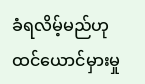ခံရလိမ့်မည်ဟု ထင်ယောင်မှားမှု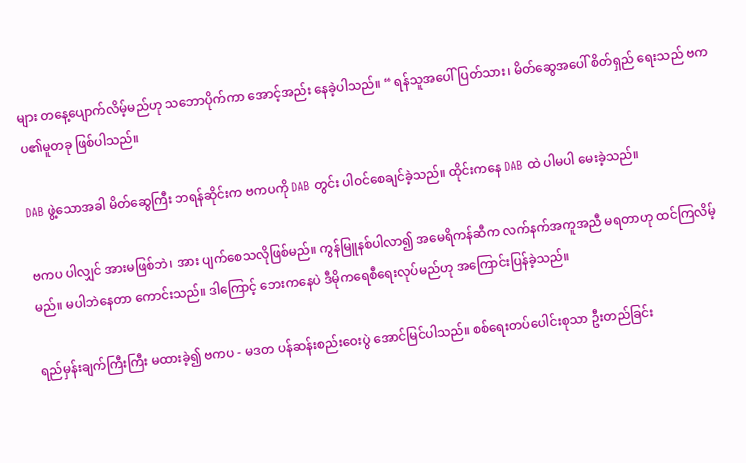များ တနေ့ပျောက်လိမ့်မည်ဟု သဘောပိုက်ကာ အောင့်အည်း နေခဲ့ပါသည်။ “ ရန်သူအပေါ်ပြတ်သား၊ မိတ်ဆွေအပေါ် စိတ်ရှည် ရေးသည် ဗကပ၏မူတခု ဖြစ်ပါသည်။

DAB ဖွဲ့သောအခါ မိတ်ဆွေကြီး ဘရန်ဆိုင်းက ဗကပကို DAB တွင်း ပါဝင်စေချင်ခဲ့သည်။ ထိုင်းကနေ DAB ထဲ ပါမပါ မေးခဲ့သည်။

ဗကပ ပါလျှင် အားမဖြစ်ဘဲ၊ အား ပျက်စေသလိုဖြစ်မည်။ ကွန်မြူနစ်ပါလာ၍ အမေရိကန်ဆီက လက်နက်အကူအညီ မရတာဟု ထင်ကြလိမ့်မည်။ မပါဘဲနေတာ ကောင်းသည်။ ဒါကြောင့် ဘေးကနေပဲ ဒီမိုကရေစီရေးလုပ်မည်ဟု အကြောင်းပြန်ခဲ့သည်။

ရည်မှန်းချက်ကြီးကြီး မထားခဲ့၍ ဗကပ - မဒတ ပန်ဆန်းစည်းဝေးပွဲ အောင်မြင်ပါသည်။ စစ်ရေးတပ်ပေါင်းစုသာ ဦးတည်ခြင်း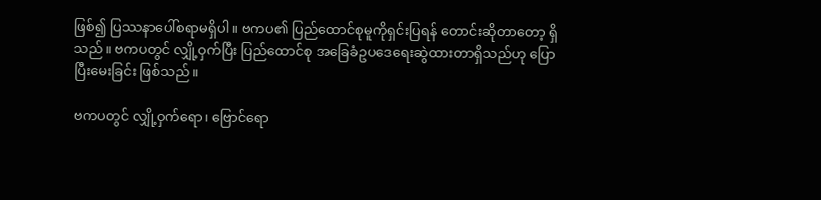ဖြစ်၍ ပြဿနာပေါ်စရာမရှိပါ။ ဗကပ၏ ပြည်ထောင်စုမူကိုရှင်းပြရန် တောင်းဆိုတာတော့ ရှိသည်။ ဗကပတွင် လျှို့ဝှက်ပြီး ပြည်ထောင်စု အခြေခံဥပဒေရေးဆွဲထားတာရှိသည်ဟု ပြောပြီးမေးခြင်း ဖြစ်သည်။

ဗကပတွင် လျှို့ဝှက်ရော၊ ဗြောင်ရော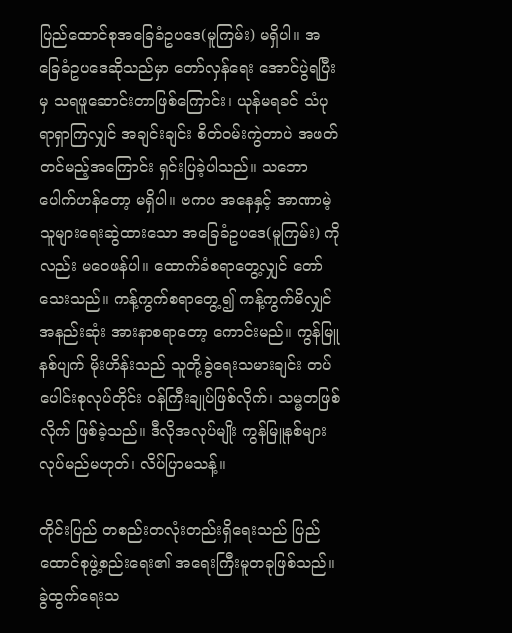ပြည်ထောင်စုအခြေခံဥပဒေ(မူကြမ်း) မရှိပါ။ အခြေခံဥပဒေဆိုသည်မှာ တော်လှန်ရေး အောင်ပွဲရပြီးမှ သရဖူဆောင်းတာဖြစ်ကြောင်း၊ ယုန်မရခင် သံပုရာရှာကြလျှင် အချင်းချင်း စိတ်ဝမ်းကွဲတာပဲ အဖတ်တင်မည့်အကြောင်း ရှင်းပြခဲ့ပါသည်။ သဘောပေါက်ဟန်တော့ မရှိပါ။ ဗကပ အနေနှင့် အာဏာမဲ့သူများရေးဆွဲထားသော အခြေခံဥပဒေ(မူကြမ်း) ကိုလည်း မဝေဖန်ပါ။ ထောက်ခံစရာတွေ့လျှင် တော်သေးသည်။ ကန့်ကွက်စရာတွေ့၍ ကန့်ကွက်မိလျှင် အနည်းဆုံး အားနာစရာတော့ ကောင်းမည်။ ကွန်မြူနစ်ပျက် မိုးဟိန်းသည် သူတို့ခွဲရေးသမားချင်း တပ်ပေါင်းစုလုပ်တိုင်း ဝန်ကြီးချုပ်ဖြစ်လိုက်၊ သမ္မတဖြစ်လိုက် ဖြစ်ခဲ့သည်။ ဒီလိုအလုပ်မျိုး ကွန်မြူနစ်များ လုပ်မည်မဟုတ်၊ လိပ်ပြာမသန့်။

တိုင်းပြည် တစည်းတလုံးတည်းရှိရေးသည် ပြည်ထောင်စုဖွဲ့စည်းရေး၏ အရေးကြီးမူတခုဖြစ်သည်။ ခွဲထွက်ရေးသ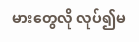မားတွေလို လုပ်၍မ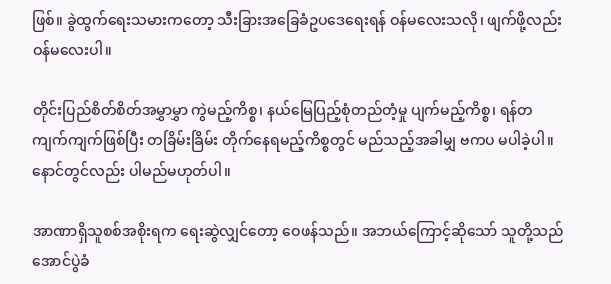ဖြစ်။ ခွဲထွက်ရေးသမားကတော့ သီးခြားအခြေခံဥပဒေရေးရန် ဝန်မလေးသလို၊ ဖျက်ဖို့လည်း ဝန်မလေးပါ။

တိုင်းပြည်စိတ်စိတ်အမွှာမွှာ ကွဲမည့်ကိစ္စ၊ နယ်မြေပြည့်စုံတည်တံ့မှု ပျက်မည့်ကိစ္စ၊ ရန်တကျက်ကျက်ဖြစ်ပြီး တခြိမ်းခြိမ်း တိုက်နေရမည့်ကိစ္စတွင် မည်သည့်အခါမျှ ဗကပ မပါခဲ့ပါ။ နောင်တွင်လည်း ပါမည်မဟုတ်ပါ။

အာဏာရှိသူစစ်အစိုးရက ရေးဆွဲလျှင်တော့ ဝေဖန်သည်။ အဘယ်ကြောင့်ဆိုသော် သူတို့သည် အောင်ပွဲခံ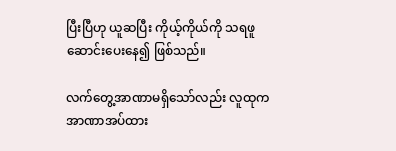ပြီးပြီဟု ယူဆပြီး ကိုယ့်ကိုယ်ကို သရဖူဆောင်းပေးနေ၍ ဖြစ်သည်။

လက်တွေ့အာဏာမရှိသော်လည်း လူထုက အာဏာအပ်ထား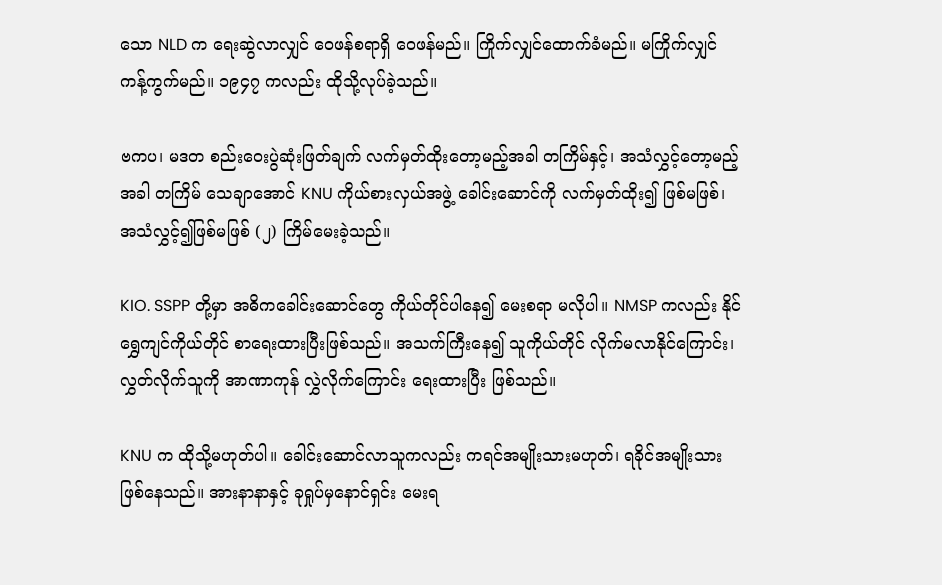သော NLD က ရေးဆွဲလာလျှင် ဝေဖန်စရာရှိ ဝေဖန်မည်။ ကြိုက်လျှင်ထောက်ခံမည်။ မကြိုက်လျှင် ကန့်ကွက်မည်။ ၁၉၄၇ ကလည်း ထိုသို့လုပ်ခဲ့သည်။

ဗကပ၊ မဒတ စည်းဝေးပွဲဆုံးဖြတ်ချက် လက်မှတ်ထိုးတော့မည့်အခါ တကြိမ်နှင့်၊ အသံလွှင့်တော့မည့်အခါ တကြိမ် သေချာအောင် KNU ကိုယ်စားလှယ်အဖွဲ့ ခေါင်းဆောင်ကို လက်မှတ်ထိုး၍ ဖြစ်မဖြစ်၊ အသံလွှင့်၍ဖြစ်မဖြစ် (၂) ကြိမ်မေးခဲ့သည်။

KIO. SSPP တို့မှာ အဓိကခေါင်းဆောင်တွေ ကိုယ်တိုင်ပါနေ၍ မေးစရာ မလိုပါ။ NMSP ကလည်း နိုင်ရွှေကျင်ကိုယ်တိုင် စာရေးထားပြီးဖြစ်သည်။ အသက်ကြီးနေ၍ သူကိုယ်တိုင် လိုက်မလာနိုင်ကြောင်း၊ လွှတ်လိုက်သူကို အာဏာကုန် လွှဲလိုက်ကြောင်း ရေးထားပြီး ဖြစ်သည်။

KNU က ထိုသို့မဟုတ်ပါ။ ခေါင်းဆောင်လာသူကလည်း ကရင်အမျိုးသားမဟုတ်၊ ရခိုင်အမျိုးသားဖြစ်နေသည်။ အားနာနာနှင့် ခုရှုပ်မှနောင်ရှင်း မေးရ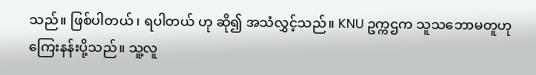သည်။ ဖြစ်ပါတယ်၊ ရပါတယ် ဟု ဆို၍ အသံလွှင့်သည်။ KNU ဥက္ကဌက သူသဘောမတူဟု ကြေးနန်းပို့သည်။ သူ့လူ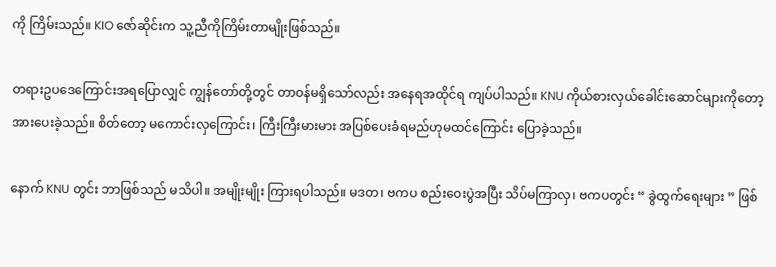ကို ကြိမ်းသည်။ KIO ဇော်ဆိုင်းက သူ့ညီကိုကြိမ်းတာမျိုးဖြစ်သည်။

တရားဥပဒေကြောင်းအရပြောလျှင် ကျွန်တော်တို့တွင် တာဝန်မရှိသော်လည်း အနေရအထိုင်ရ ကျပ်ပါသည်။ KNU ကိုယ်စားလှယ်ခေါင်းဆောင်များကိုတော့ အားပေးခဲ့သည်။ စိတ်တော့ မကောင်းလှကြောင်း၊ ကြီးကြီးမားမား အပြစ်ပေးခံရမည်ဟုမထင်ကြောင်း ပြောခဲ့သည်။

နောက် KNU တွင်း ဘာဖြစ်သည် မသိပါ။ အမျိုးမျိုး ကြားရပါသည်။ မဒတ၊ ဗကပ စည်းဝေးပွဲအပြီး သိပ်မကြာလှ၊ ဗကပတွင်း “ ခွဲထွက်ရေးများ ” ဖြစ်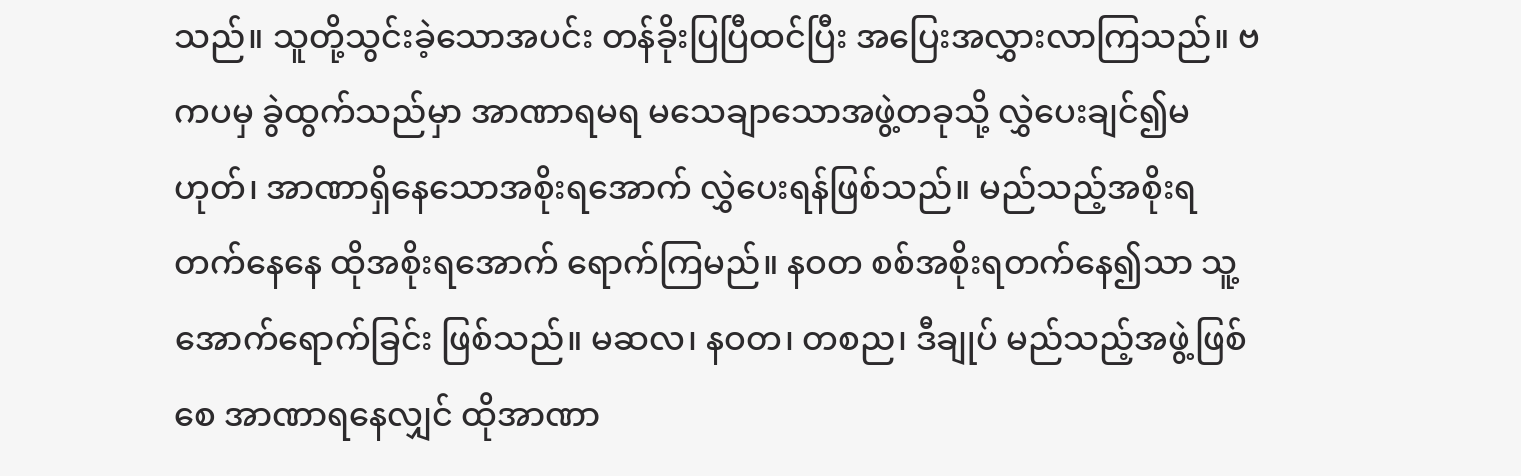သည်။ သူတို့သွင်းခဲ့သောအပင်း တန်ခိုးပြပြီထင်ပြီး အပြေးအလွှားလာကြသည်။ ဗကပမှ ခွဲထွက်သည်မှာ အာဏာရမရ မသေချာသောအဖွဲ့တခုသို့ လွှဲပေးချင်၍မဟုတ်၊ အာဏာရှိနေသောအစိုးရအောက် လွှဲပေးရန်ဖြစ်သည်။ မည်သည့်အစိုးရ တက်နေနေ ထိုအစိုးရအောက် ရောက်ကြမည်။ နဝတ စစ်အစိုးရတက်နေ၍သာ သူ့အောက်ရောက်ခြင်း ဖြစ်သည်။ မဆလ၊ နဝတ၊ တစည၊ ဒီချုပ် မည်သည့်အဖွဲ့ဖြစ်စေ အာဏာရနေလျှင် ထိုအာဏာ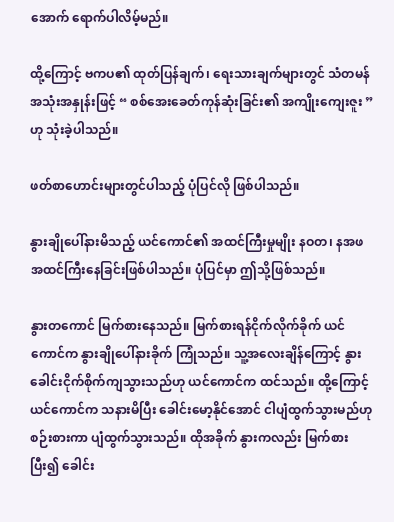အောက် ရောက်ပါလိမ့်မည်။

ထို့ကြောင့် ဗကပ၏ ထုတ်ပြန်ချက်၊ ရေးသားချက်များတွင် သံတမန်အသုံးအနှုန်းဖြင့် “ စစ်အေးခေတ်ကုန်ဆုံးခြင်း၏ အကျိုးကျေးဇူး ” ဟု သုံးခဲ့ပါသည်။

ဖတ်စာဟောင်းများတွင်ပါသည့် ပုံပြင်လို ဖြစ်ပါသည်။

နွားချိုပေါ်နားမိသည့် ယင်ကောင်၏ အထင်ကြီးမှုမျိုး နဝတ၊ နအဖ အထင်ကြီးနေခြင်းဖြစ်ပါသည်။ ပုံပြင်မှာ ဤသို့ဖြစ်သည်။

နွားတကောင် မြက်စားနေသည်။ မြက်စားရန်ငိုက်လိုက်ခိုက် ယင်ကောင်က နွားချိုပေါ်နားခိုက် ကြုံသည်။ သူ့အလေးချိန်ကြောင့် နွားခေါင်းငိုက်စိုက်ကျသွားသည်ဟု ယင်ကောင်က ထင်သည်။ ထို့ကြောင့် ယင်ကောင်က သနားမိပြီး ခေါင်းမော့နိုင်အောင် ငါပျံထွက်သွားမည်ဟု စဉ်းစားကာ ပျံထွက်သွားသည်။ ထိုအခိုက် နွားကလည်း မြက်စားပြီး၍ ခေါင်း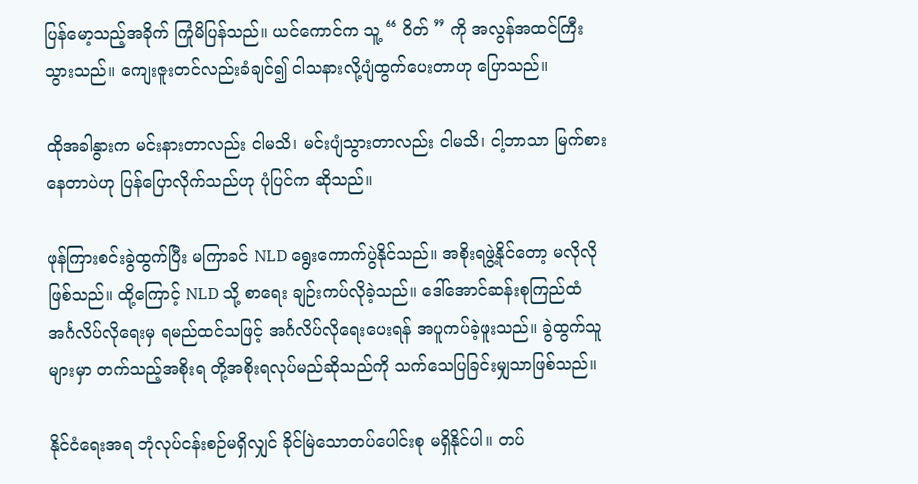ပြန်မော့သည့်အခိုက် ကြုံမိပြန်သည်။ ယင်ကောင်က သူ့ “ ဝိတ် ” ကို အလွန်အထင်ကြီးသွားသည်။ ကျေးဇူးတင်လည်းခံချင်၍ ငါသနားလို့ပျံထွက်ပေးတာဟု ပြောသည်။

ထိုအခါနွားက မင်းနားတာလည်း ငါမသိ၊ မင်းပျံသွားတာလည်း ငါမသိ၊ ငါ့ဘာသာ မြက်စားနေတာပဲဟု ပြန်ပြောလိုက်သည်ဟု ပုံပြင်က ဆိုသည်။

ဖုန်ကြားစင်းခွဲထွက်ပြီး မကြာခင် NLD ရွေးကောက်ပွဲနိုင်သည်။ အစိုးရဖွဲ့နိုင်တော့ မလိုလိုဖြစ်သည်။ ထို့ကြောင့် NLD သို့ စာရေး ချဉ်းကပ်လိုခဲ့သည်။ ဒေါ်အောင်ဆန်းစုကြည်ထံ အင်္ဂလိပ်လိုရေးမှ ရမည်ထင်သဖြင့် အင်္ဂလိပ်လိုရေးပေးရန် အပူကပ်ခဲ့ဖူးသည်။ ခွဲထွက်သူများမှာ တက်သည့်အစိုးရ တို့အစိုးရလုပ်မည်ဆိုသည်ကို သက်သေပြခြင်းမျှသာဖြစ်သည်။

နိုင်ငံရေးအရ ဘုံလုပ်ငန်းစဉ်မရှိလျှင် ခိုင်မြဲသောတပ်ပေါင်းစု မရှိနိုင်ပါ။ တပ်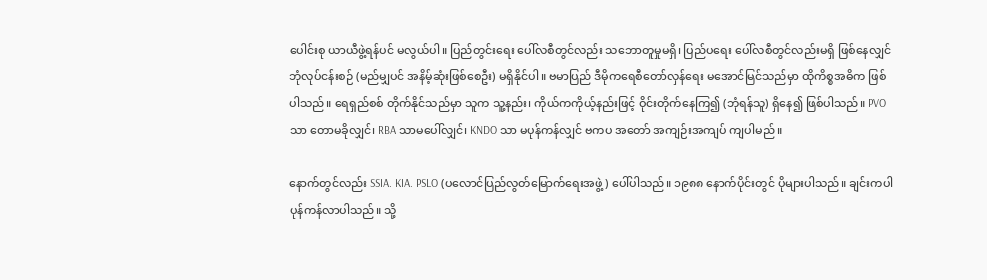ပေါင်းစု ယာယီဖွဲ့ရန်ပင် မလွယ်ပါ။ ပြည်တွင်းရေး ပေါ်လစီတွင်လည်း သဘောတူမှုမရှိ၊ ပြည်ပရေး ပေါ်လစီတွင်လည်းမရှိ ဖြစ်နေလျှင် ဘုံလုပ်ငန်းစဉ် (မည်မျှပင် အနိမ့်ဆုံးဖြစ်စေဦး) မရှိနိုင်ပါ။ ဗမာပြည် ဒီမိုကရေစီတော်လှန်ရေး မအောင်မြင်သည်မှာ ထိုကိစ္စအဓိက ဖြစ်ပါသည်။ ရေရှည်စစ် တိုက်နိုင်သည်မှာ သူက သူ့နည်း၊ ကိုယ်ကကိုယ့်နည်းဖြင့် ဝိုင်းတိုက်နေကြ၍ (ဘုံရန်သူ) ရှိနေ၍ ဖြစ်ပါသည်။ PVO သာ တောမခိုလျှင်၊ RBA သာမပေါ်လျှင်၊ KNDO သာ မပုန်ကန်လျှင် ဗကပ အတော် အကျဉ်းအကျပ် ကျပါမည်။

နောက်တွင်လည်း SSIA. KIA. PSLO (ပလောင်ပြည်လွတ်မြောက်ရေးအဖွဲ့) ပေါ်ပါသည်။ ၁၉၈၈ နောက်ပိုင်းတွင် ပိုများပါသည်။ ချင်းကပါ ပုန်ကန်လာပါသည်။ သို့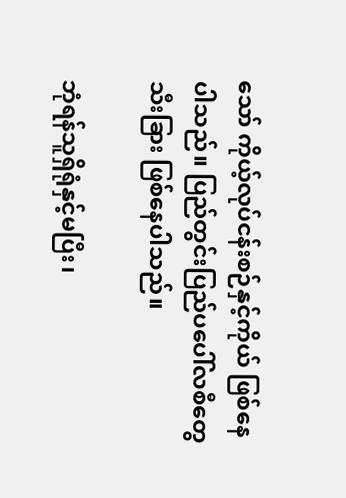သော် ကိုယ့်လုပ်ငန်းစဉ်နှင့်ကိုယ် ဖြစ်နေပါသည်။ ပြည်တွင်းပြည်ပပေါ်လစီတွေ သီးခြား ဖြစ်နေပါသည်။

ဘုံရန်သူရှိရုံနှင့်မပြီး၊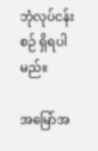ဘုံလုပ်ငန်းစဉ် ရှိရပါမည်။

အမြော်အ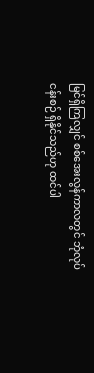မြင်ရှိကြလျှင် စစ်အေးလွန်ကာလတွင် ဘုံလုပ်ငန်းစဉ် ရှိနိုင်သည်ဟု ထင်ပါ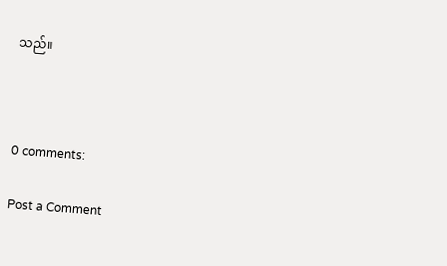သည်။



0 comments:

Post a Comment